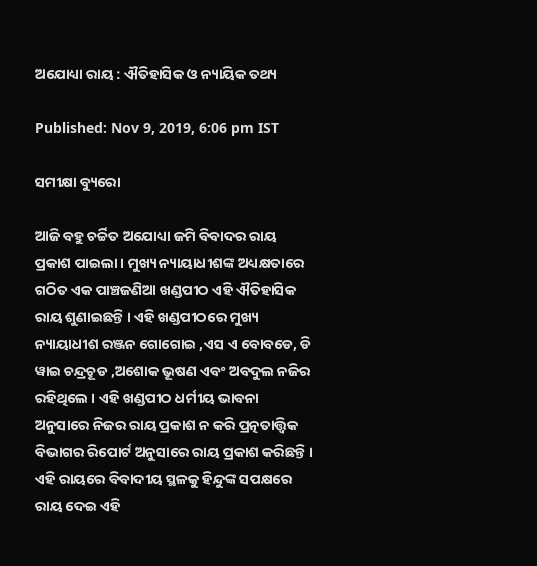ଅଯୋଧ୍ୟା ରାୟ : ଐତିହାସିକ ଓ ନ୍ୟାୟିକ ତଥ୍ୟ

Published: Nov 9, 2019, 6:06 pm IST

ସମୀକ୍ଷା ବ୍ୟୁରୋ

ଆଜି ବହୁ ଚର୍ଚ୍ଚିତ ଅଯୋଧ୍ୟା ଜମି ବିବାଦର ରାୟ ପ୍ରକାଶ ପାଇଲା । ମୁଖ୍ୟ ନ୍ୟାୟାଧୀଶଙ୍କ ଅଧ୍ୟକ୍ଷତାରେ ଗଠିତ ଏକ ପାଞ୍ଚଜଣିଆ ଖଣ୍ଡପୀଠ ଏହି ଐତିହାସିକ ରାୟ ଶୁଣାଇଛନ୍ତି । ଏହି ଖଣ୍ଡପୀଠରେ ମୁଖ୍ୟ ନ୍ୟାୟାଧୀଶ ରଞ୍ଜନ ଗୋଗୋଇ ,ଏସ ଏ ବୋବଡେ, ଡି ୱାଇ ଚନ୍ଦ୍ରଚୂଡ ,ଅଶୋକ ଭୂଷଣ ଏବଂ ଅବଦୁଲ ନଜିର ରହିଥିଲେ । ଏହି ଖଣ୍ଡପୀଠ ଧର୍ମୀୟ ଭାବନା ଅନୁସାରେ ନିଜର ରାୟ ପ୍ରକାଶ ନ କରି ପ୍ରତ୍ନତାତ୍ତ୍ବିକ ବିଭାଗର ରିପୋର୍ଟ ଅନୁସାରେ ରାୟ ପ୍ରକାଶ କରିଛନ୍ତି । ଏହି ରାୟରେ ବିବାଦୀୟ ସ୍ଥଳକୁ ହିନ୍ଦୁଙ୍କ ସପକ୍ଷରେ ରାୟ ଦେଇ ଏହି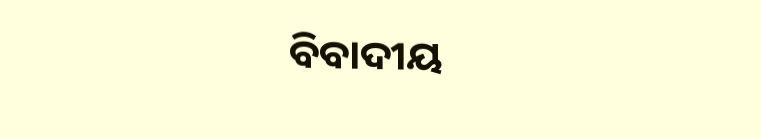ବିବାଦୀୟ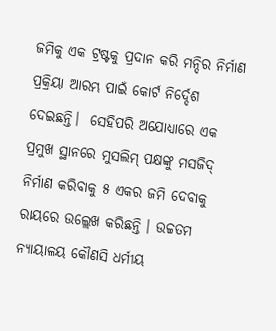ଜମିକୁ ଏକ ଟ୍ରଷ୍ଟକୁ ପ୍ରଦାନ କରି ମନ୍ଦିର ନିର୍ମାଣ ପ୍ରକ୍ରିୟା ଆରମ୍ଭ ପାଇଁ କୋର୍ଟ ନିର୍ଦ୍ଦେଶ ଦେଇଛନ୍ତି।  ସେହିପରି ଅଯୋଧ୍ୟାରେ ଏକ ପ୍ରମୁଖ ସ୍ଥାନରେ ମୁସଲିମ୍‌ ପକ୍ଷଙ୍କୁ ମସଜିଦ୍‌ ନିର୍ମାଣ କରିବାକୁ ୫ ଏକର ଜମି ଦେବାକୁ ରାୟରେ ଉଲ୍ଲେଖ କରିଛନ୍ତି । ଉଚ୍ଚତମ ନ୍ୟାୟାଳୟ କୌଣସି ଧର୍ମୀୟ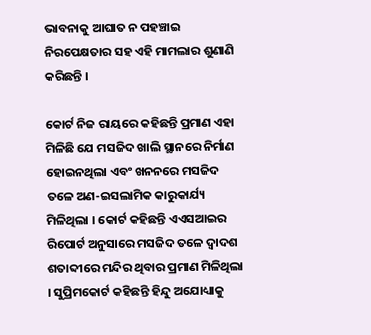ଭାବନାକୁ ଆଘାତ ନ ପହଞ୍ଚାଇ ନିରପେକ୍ଷତାର ସହ ଏହି ମାମଲାର ଶୁଣାଣି କରିଛନ୍ତି ।

କୋର୍ଟ ନିଜ ରାୟରେ କହିଛନ୍ତି ପ୍ରମାଣ ଏହା ମିଳିଛି ଯେ ମସଜିଦ ଖାଲି ସ୍ଥାନରେ ନିର୍ମାଣ ହୋଇନଥିଲା ଏବଂ ଖନନରେ ମସଜିଦ ତଳେ ଅଣ-ଇସଲାମିକ କାରୁକାର୍ଯ୍ୟ ମିଳିଥିଲା । କୋର୍ଟ କହିଛନ୍ତି ଏଏସଆଇର ରିପୋର୍ଟ ଅନୁସାରେ ମସଜିଦ ତଳେ ଦ୍ୱାଦଶ ଶତାବ୍ଦୀରେ ମନ୍ଦିର ଥିବାର ପ୍ରମାଣ ମିଳିଥିଲା । ସୁପ୍ରିମକୋର୍ଟ କହିଛନ୍ତି ହିନ୍ଦୁ ଅଯୋଧ୍ୟାକୁ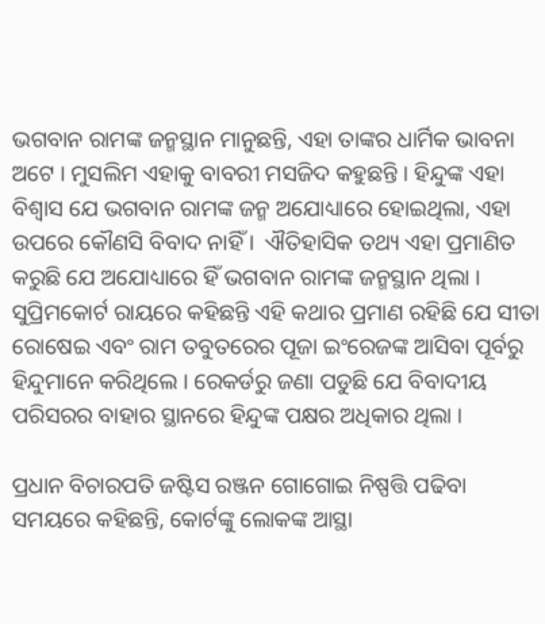ଭଗବାନ ରାମଙ୍କ ଜନ୍ମସ୍ଥାନ ମାନୁଛନ୍ତି, ଏହା ତାଙ୍କର ଧାର୍ମିକ ଭାବନା ଅଟେ । ମୁସଲିମ ଏହାକୁ ବାବରୀ ମସଜିଦ କହୁଛନ୍ତି । ହିନ୍ଦୁଙ୍କ ଏହା ବିଶ୍ୱାସ ଯେ ଭଗବାନ ରାମଙ୍କ ଜନ୍ମ ଅଯୋଧ୍ୟାରେ ହୋଇଥିଲା, ଏହା ଉପରେ କୌଣସି ବିବାଦ ନାହିଁ ।  ଐତିହାସିକ ତଥ୍ୟ ଏହା ପ୍ରମାଣିତ କରୁଛି ଯେ ଅଯୋଧ୍ୟାରେ ହିଁ ଭଗବାନ ରାମଙ୍କ ଜନ୍ମସ୍ଥାନ ଥିଲା । ସୁପ୍ରିମକୋର୍ଟ ରାୟରେ କହିଛନ୍ତି ଏହି କଥାର ପ୍ରମାଣ ରହିଛି ଯେ ସୀତା ରୋଷେଇ ଏବଂ ରାମ ତବୁତରେର ପୂଜା ଇଂରେଜଙ୍କ ଆସିବା ପୂର୍ବରୁ ହିନ୍ଦୁମାନେ କରିଥିଲେ । ରେକର୍ଡରୁ ଜଣା ପଡୁଛି ଯେ ବିବାଦୀୟ ପରିସରର ବାହାର ସ୍ଥାନରେ ହିନ୍ଦୁଙ୍କ ପକ୍ଷର ଅଧିକାର ଥିଲା ।

ପ୍ରଧାନ ବିଚାରପତି ଜଷ୍ଟିସ ରଞ୍ଜନ ଗୋଗୋଇ ନିଷ୍ପତ୍ତି ପଢିବା ସମୟରେ କହିଛନ୍ତି, କୋର୍ଟଙ୍କୁ ଲୋକଙ୍କ ଆସ୍ଥା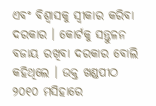ଏବଂ ବିଶ୍ୱାସକୁ ସ୍ବୀକାର କରିବା ଦରକାର । କୋର୍ଟକୁ ସନ୍ତୁଳନ ବଜାୟ ରଖିବା ଦରକାର ବୋଲି କହିଥିଲେ । ଉକ୍ତ ଖଣ୍ଡପୀଠ  ୨୦୧୦ ମସିହାରେ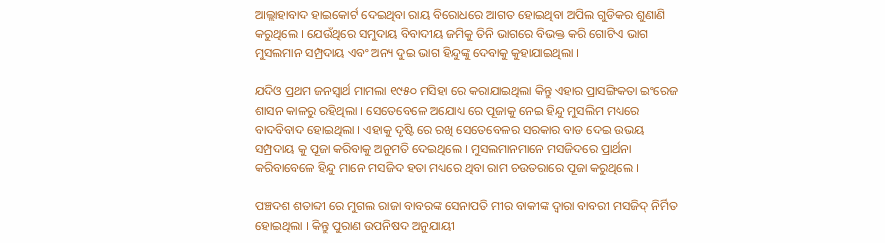ଆଲ୍ଲାହାବାଦ ହାଇକୋର୍ଟ ଦେଇଥିବା ରାୟ ବିରୋଧରେ ଆଗତ ହୋଇଥିବା ଅପିଲ ଗୁଡିକର ଶୁଣାଣି  କରୁଥିଲେ । ଯେଉଁଥିରେ ସମୁଦାୟ ବିବାଦୀୟ ଜମିକୁ ତିନି ଭାଗରେ ବିଭକ୍ତ କରି ଗୋଟିଏ ଭାଗ ମୁସଲମାନ ସମ୍ପ୍ରଦାୟ ଏବଂ ଅନ୍ୟ ଦୁଇ ଭାଗ ହିନ୍ଦୁଙ୍କୁ ଦେବାକୁ କୁହାଯାଇଥିଲା ।

ଯଦିଓ ପ୍ରଥମ ଜନସ୍ବାର୍ଥ ମାମଲା ୧୯୫୦ ମସିହା ରେ କରାଯାଇଥିଲା କିନ୍ତୁ ଏହାର ପ୍ରାସଙ୍ଗିକତା ଇଂରେଜ ଶାସନ କାଳରୁ ରହିଥିଲା । ସେତେବେଳେ ଅଯୋଧ୍ୟ ରେ ପୂଜାକୁ ନେଇ ହିନ୍ଦୁ ମୁସଲିମ ମଧ୍ୟରେ ବାଦବିବାଦ ହୋଇଥିଲା । ଏହାକୁ ଦୃଷ୍ଟି ରେ ରଖି ସେତେବେଳର ସରକାର ବାଡ ଦେଇ ଉଭୟ ସମ୍ପ୍ରଦାୟ କୁ ପୂଜା କରିବାକୁ ଅନୁମତି ଦେଇଥିଲେ । ମୁସଲମାନମାନେ ମସଜିଦରେ ପ୍ରାର୍ଥନା କରିବାବେଳେ ହିନ୍ଦୁ ମାନେ ମସଜିଦ ହତା ମଧ୍ୟରେ ଥିବା ରାମ ଚଉତରାରେ ପୂଜା କରୁଥିଲେ ।

ପଞ୍ଚଦଶ ଶତାବ୍ଦୀ ରେ ମୁଗଲ ରାଜା ବାବରଙ୍କ ସେନାପତି ମୀର ବାକୀଙ୍କ ଦ୍ଵାରା ବାବରୀ ମସଜିଦ୍‌ ନିର୍ମିତ ହୋଇଥିଲା । କିନ୍ତୁ ପୁରାଣ ଉପନିଷଦ ଅନୁଯାୟୀ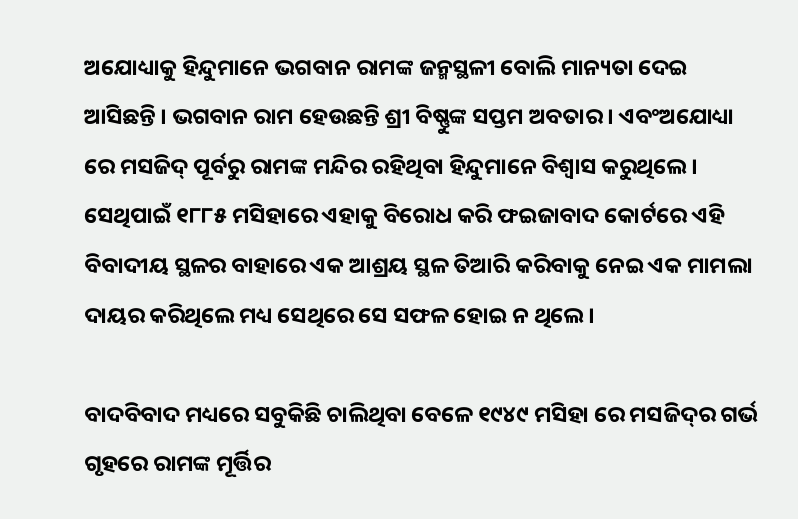ଅଯୋଧ୍ୟାକୁ ହିନ୍ଦୁମାନେ ଭଗବାନ ରାମଙ୍କ ଜନ୍ମସ୍ଥଳୀ ବୋଲି ମାନ୍ୟତା ଦେଇ ଆସିଛନ୍ତି । ଭଗବାନ ରାମ ହେଉଛନ୍ତି ଶ୍ରୀ ବିଷ୍ଣୁଙ୍କ ସପ୍ତମ ଅବତାର । ଏବଂଅଯୋଧ୍ୟା ରେ ମସଜିଦ୍‌ ପୂର୍ବରୁ ରାମଙ୍କ ମନ୍ଦିର ରହିଥିବା ହିନ୍ଦୁମାନେ ବିଶ୍ବାସ କରୁଥିଲେ । ସେଥିପାଇଁ ୧୮୮୫ ମସିହାରେ ଏହାକୁ ବିରୋଧ କରି ଫଇଜାବାଦ କୋର୍ଟରେ ଏହି ବିବାଦୀୟ ସ୍ଥଳର ବାହାରେ ଏକ ଆଶ୍ରୟ ସ୍ଥଳ ତିଆରି କରିବାକୁ ନେଇ ଏକ ମାମଲା ଦାୟର କରିଥିଲେ ମଧ୍ୟ ସେଥିରେ ସେ ସଫଳ ହୋଇ ନ ଥିଲେ ।

ବାଦବିବାଦ ମଧ୍ୟରେ ସବୁକିଛି ଚାଲିଥିବା ବେଳେ ୧୯୪୯ ମସିହା ରେ ମସଜିଦ୍‌ର ଗର୍ଭ ଗୃହରେ ରାମଙ୍କ ମୂର୍ତ୍ତିର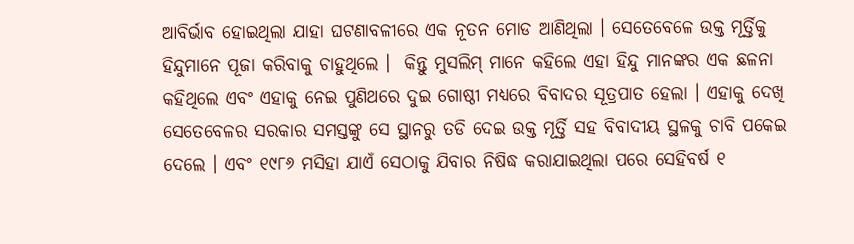ଆବିର୍ଭାବ ହୋଇଥିଲା ଯାହା ଘଟଣାବଳୀରେ ଏକ ନୂତନ ମୋଡ ଆଣିଥିଲା । ସେତେବେଳେ ଉକ୍ତ ମୂର୍ତ୍ତିକୁ ହିନ୍ଦୁମାନେ ପୂଜା କରିବାକୁ ଚାହୁଥିଲେ ।  କିନ୍ତୁ ମୁସଲିମ୍‌ ମାନେ କହିଲେ ଏହା ହିନ୍ଦୁ ମାନଙ୍କର ଏକ ଛଳନା କହିଥିଲେ ଏବଂ ଏହାକୁ ନେଇ ପୁଣିଥରେ ଦୁଇ ଗୋଷ୍ଠୀ ମଧ୍ୟରେ ବିବାଦର ସୂତ୍ରପାତ ହେଲା । ଏହାକୁ ଦେଖି ସେତେବେଳର ସରକାର ସମସ୍ତଙ୍କୁ ସେ ସ୍ଥାନରୁ ତଡି ଦେଇ ଉକ୍ତ ମୂର୍ତ୍ତି ସହ ବିବାଦୀୟ ସ୍ଥଳକୁ ଚାବି ପକେଇ ଦେଲେ । ଏବଂ ୧୯୮୬ ମସିହା ଯାଏଁ ସେଠାକୁ ଯିବାର ନିଷିଦ୍ଧ କରାଯାଇଥିଲା ପରେ ସେହିବର୍ଷ ୧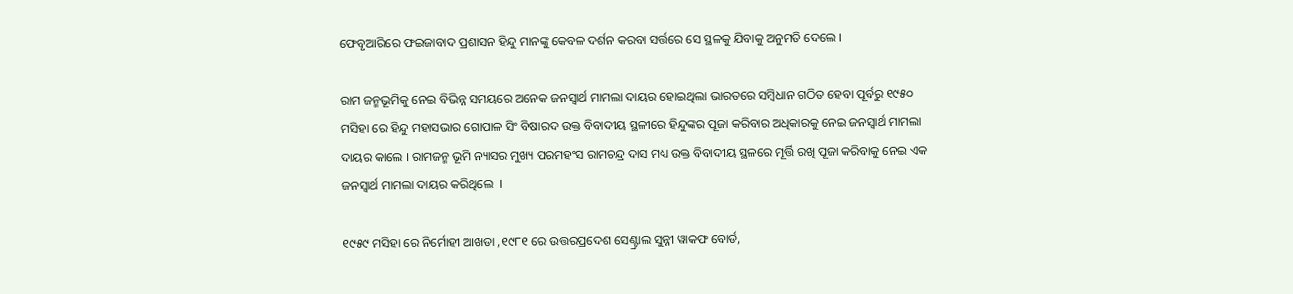ଫେବୃଆରିରେ ଫଇଜାବାଦ ପ୍ରଶାସନ ହିନ୍ଦୁ ମାନଙ୍କୁ କେବଳ ଦର୍ଶନ କରବା ସର୍ତ୍ତରେ ସେ ସ୍ଥଳକୁ ଯିବାକୁ ଅନୁମତି ଦେଲେ ।

ରାମ ଜନ୍ମଭୂମିକୁ ନେଇ ବିଭିନ୍ନ ସମୟରେ ଅନେକ ଜନସ୍ବାର୍ଥ ମାମଲା ଦାୟର ହୋଇଥିଲା ଭାରତରେ ସମ୍ବିଧାନ ଗଠିତ ହେବା ପୂର୍ବରୁ ୧୯୫୦ ମସିହା ରେ ହିନ୍ଦୁ ମହାସଭାର ଗୋପାଳ ସିଂ ବିଷାରଦ ଉକ୍ତ ବିବାଦୀୟ ସ୍ଥଳୀରେ ହିନ୍ଦୁଙ୍କର ପୂଜା କରିବାର ଅଧିକାରକୁ ନେଇ ଜନସ୍ବାର୍ଥ ମାମଲା ଦାୟର କାଲେ । ରାମଜନ୍ମ ଭୂମି ନ୍ୟାସର ମୁଖ୍ୟ ପରମହଂସ ରାମଚନ୍ଦ୍ର ଦାସ ମଧ୍ୟ ଉକ୍ତ ବିବାଦୀୟ ସ୍ଥଳରେ ମୂର୍ତ୍ତି ରଖି ପୂଜା କରିବାକୁ ନେଇ ଏକ ଜନସ୍ବାର୍ଥ ମାମଲା ଦାୟର କରିଥିଲେ  ।

୧୯୫୯ ମସିହା ରେ ନିର୍ମୋହୀ ଆଖଡା ,୧୯୮୧ ରେ ଉତ୍ତରପ୍ରଦେଶ ସେଣ୍ଟ୍ରାଲ ସୁନ୍ନୀ ୱାକଫ ବୋର୍ଡ,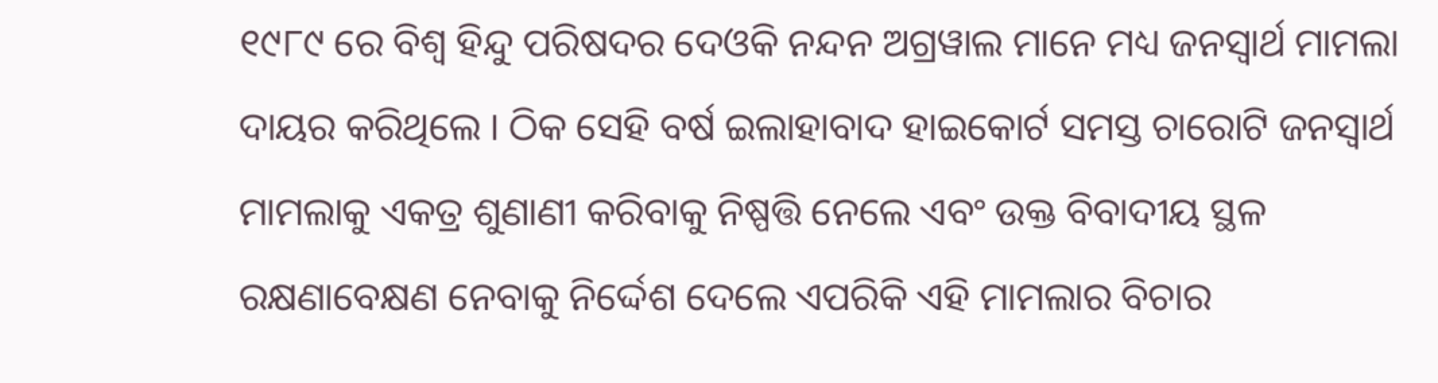୧୯୮୯ ରେ ବିଶ୍ଵ ହିନ୍ଦୁ ପରିଷଦର ଦେଓକି ନନ୍ଦନ ଅଗ୍ରୱାଲ ମାନେ ମଧ୍ୟ ଜନସ୍ବାର୍ଥ ମାମଲା ଦାୟର କରିଥିଲେ । ଠିକ ସେହି ବର୍ଷ ଇଲାହାବାଦ ହାଇକୋର୍ଟ ସମସ୍ତ ଚାରୋଟି ଜନସ୍ବାର୍ଥ ମାମଲାକୁ ଏକତ୍ର ଶୁଣାଣୀ କରିବାକୁ ନିଷ୍ପତ୍ତି ନେଲେ ଏବଂ ଉକ୍ତ ବିବାଦୀୟ ସ୍ଥଳ ରକ୍ଷଣାବେକ୍ଷଣ ନେବାକୁ ନିର୍ଦ୍ଦେଶ ଦେଲେ ଏପରିକି ଏହି ମାମଲାର ବିଚାର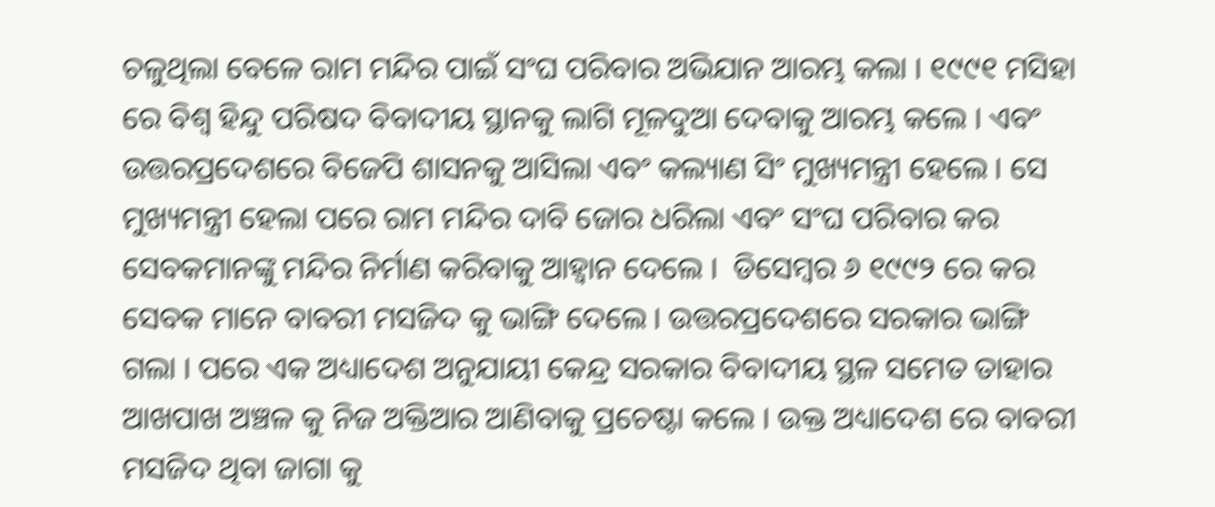ଚଳୁଥିଲା ବେଳେ ରାମ ମନ୍ଦିର ପାଇଁ ସଂଘ ପରିବାର ଅଭିଯାନ ଆରମ୍ଭ କଲା । ୧୯୯୧ ମସିହା ରେ ବିଶ୍ଵ ହିନ୍ଦୁ ପରିଷଦ ବିବାଦୀୟ ସ୍ଥାନକୁ ଲାଗି ମୂଳଦୁଆ ଦେବାକୁ ଆରମ୍ଭ କଲେ । ଏବଂ ଉତ୍ତରପ୍ରଦେଶରେ ବିଜେପି ଶାସନକୁ ଆସିଲା ଏବଂ କଲ୍ୟାଣ ସିଂ ମୁଖ୍ୟମନ୍ତ୍ରୀ ହେଲେ । ସେ ମୁଖ୍ୟମନ୍ତ୍ରୀ ହେଲା ପରେ ରାମ ମନ୍ଦିର ଦାବି ଜୋର ଧରିଲା ଏବଂ ସଂଘ ପରିବାର କର ସେବକମାନଙ୍କୁ ମନ୍ଦିର ନିର୍ମାଣ କରିବାକୁ ଆହ୍ଵାନ ଦେଲେ ।  ଡିସେମ୍ବର ୬ ୧୯୯୨ ରେ କର ସେବକ ମାନେ ବାବରୀ ମସଜିଦ କୁ ଭାଙ୍ଗି ଦେଲେ । ଉତ୍ତରପ୍ରଦେଶରେ ସରକାର ଭାଙ୍ଗି ଗଲା । ପରେ ଏକ ଅଧ୍ୟାଦେଶ ଅନୁଯାୟୀ କେନ୍ଦ୍ର ସରକାର ବିବାଦୀୟ ସ୍ଥଳ ସମେତ ତାହାର ଆଖପାଖ ଅଞ୍ଚଳ କୁ ନିଜ ଅକ୍ତିଆର ଆଣିବାକୁ ପ୍ରଚେଷ୍ଟା କଲେ । ଉକ୍ତ ଅଧ୍ୟାଦେଶ ରେ ବାବରୀ ମସଜିଦ ଥିବା ଜାଗା କୁ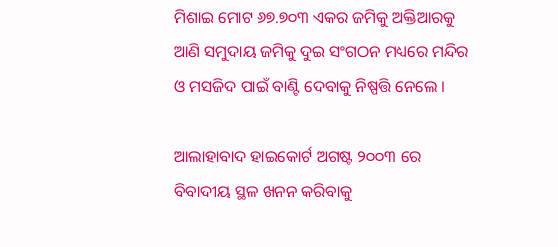ମିଶାଇ ମୋଟ ୬୭.୭୦୩ ଏକର ଜମିକୁ ଅକ୍ତିଆରକୁ ଆଣି ସମୁଦାୟ ଜମିକୁ ଦୁଇ ସଂଗଠନ ମଧ୍ୟରେ ମନ୍ଦିର ଓ ମସଜିଦ ପାଇଁ ବାଣ୍ଟି ଦେବାକୁ ନିଷ୍ପତ୍ତି ନେଲେ ।

ଆଲାହାବାଦ ହାଇକୋର୍ଟ ଅଗଷ୍ଟ ୨୦୦୩ ରେ  ବିବାଦୀୟ ସ୍ଥଳ ଖନନ କରିବାକୁ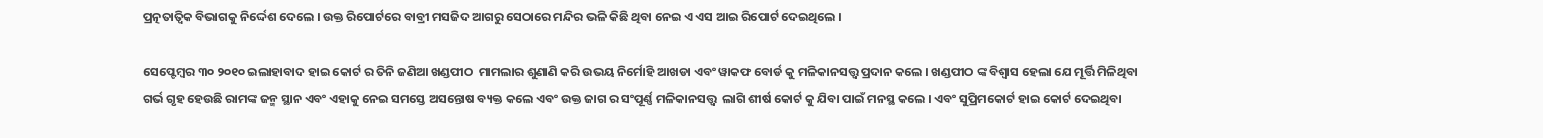ପ୍ରତ୍ନତାତ୍ଵିକ ବିଭାଗକୁ ନିର୍ଦ୍ଦେଶ ଦେଲେ । ଉକ୍ତ ରିପୋର୍ଟରେ ବାବ୍ରୀ ମସଜିଦ ଆଗରୁ ସେଠାରେ ମନ୍ଦିର ଭଳି କିଛି ଥିବା ନେଇ ଏ ଏସ ଆଇ ରିପୋର୍ଟ ଦେଇଥିଲେ ।

ସେପ୍ଟେମ୍ବର ୩୦ ୨୦୧୦ ଇଲାହାବାଦ ହାଇ କୋର୍ଟ ର ତିନି ଜଣିଆ ଖଣ୍ଡପୀଠ  ମାମଲାର ଶୁଣାଣି କରି ଉଭୟ ନିର୍ମୋହି ଆଖଡା ଏବଂ ୱାକଫ ବୋର୍ଡ କୁ ମଳିକାନସତ୍ତ୍ବ ପ୍ରଦାନ କଲେ । ଖଣ୍ଡପୀଠ ଙ୍କ ବିଶ୍ବାସ ହେଲା ଯେ ମୂର୍ତ୍ତି ମିଳିଥିବା ଗର୍ଭ ଗୃହ ହେଉଛି ରାମଙ୍କ ଜନ୍ମ ସ୍ଥାନ ଏବଂ ଏହାକୁ ନେଇ ସମସ୍ତେ ଅସନ୍ତୋଷ ବ୍ୟକ୍ତ କଲେ ଏବଂ ଉକ୍ତ ଜାଗ ର ସଂପୂର୍ଣ୍ଣ ମଳିକାନସତ୍ତ୍ବ  ଲାଗି ଶୀର୍ଷ କୋର୍ଟ କୁ ଯିବା ପାଇଁ ମନସ୍ଥ କଲେ । ଏବଂ ସୁପ୍ରିମକୋର୍ଟ ହାଇ କୋର୍ଟ ଦେଇଥିବା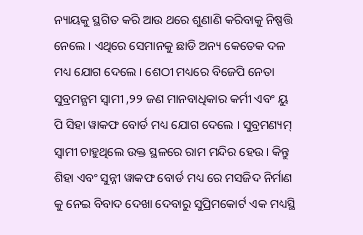ନ୍ୟାୟକୁ ସ୍ଥଗିତ କରି ଆଉ ଥରେ ଶୁଣାଣି କରିବାକୁ ନିଷ୍ପତ୍ତି ନେଲେ । ଏଥିରେ ସେମାନକୁ ଛାଡି ଅନ୍ୟ କେତେକ ଦଳ ମଧ୍ୟ ଯୋଗ ଦେଲେ । ଶେଠୀ ମଧ୍ୟରେ ବିଜେପି ନେତା ସୁବ୍ରମନ୍ଯମ ସ୍ଵାମୀ ,୨୨ ଜଣ ମାନବାଧିକାର କର୍ମୀ ଏବଂ ୟୁ ପି ସିହା ୱାକଫ ବୋର୍ଡ ମଧ୍ୟ ଯୋଗ ଦେଲେ । ସୁବ୍ରମଣ୍ୟମ୍‌ ସ୍ଵାମୀ ଚାହୁଥିଲେ ଉକ୍ତ ସ୍ଥଳରେ ରାମ ମନ୍ଦିର ହେଉ । କିନ୍ତୁ ଶିହା ଏବଂ ସୁନ୍ନୀ ୱାକଫ ବୋର୍ଡ ମଧ୍ୟ ରେ ମସଜିଦ ନିର୍ମାଣ କୁ ନେଇ ବିବାଦ ଦେଖା ଦେବାରୁ ସୁପ୍ରିମକୋର୍ଟ ଏକ ମଧ୍ୟସ୍ଥି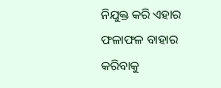ନିଯୁକ୍ତ କରି ଏହାର ଫଳାଫଳ ବାହାର କରିବାକୁ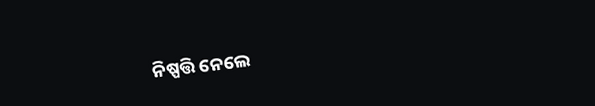ନିଷ୍ପତ୍ତି ନେଲେ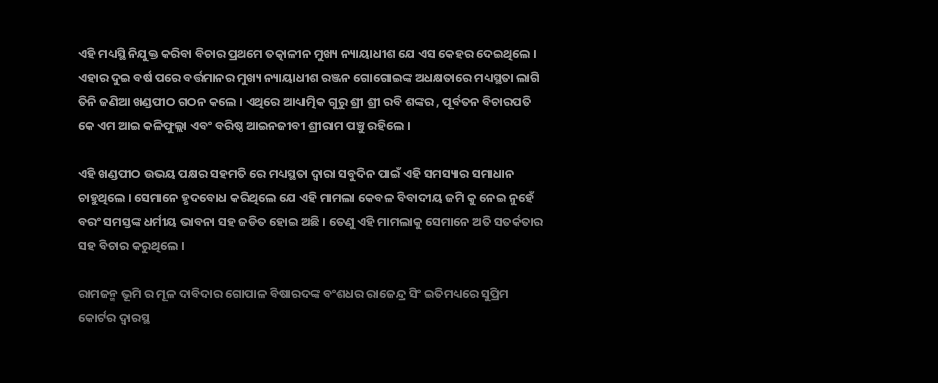ଏହି ମଧ୍ୟସ୍ଥି ନିଯୁକ୍ତ କରିବା ବିଚାର ପ୍ରଥମେ ତତ୍କାଳୀନ ମୁଖ୍ୟ ନ୍ୟାୟାଧୀଶ ଯେ ଏସ କେହର ଦେଇଥିଲେ । ଏହାର ଦୁଇ ବର୍ଷ ପରେ ବର୍ତ୍ତମାନର ମୁଖ୍ୟ ନ୍ୟାୟାଧୀଶ ରଞ୍ଜନ ଗୋଗୋଇଙ୍କ ଅଧକ୍ଷତାରେ ମଧ୍ୟସ୍ଥତା ଲାଗି  ତିନି ଜଣିଆ ଖଣ୍ଡପୀଠ ଗଠନ କଲେ । ଏଥିରେ ଆଧ୍ୟାତ୍ମିକ ଗୁରୁ ଶ୍ରୀ ଶ୍ରୀ ରବି ଶଙ୍କର , ପୂର୍ବତନ ବିଚାରପତି କେ ଏମ ଆଇ କଳିଫୁଲ୍ଲା ଏବଂ ବରିଷ୍ଠ ଆଇନଜୀବୀ ଶ୍ରୀରାମ ପଞ୍ଚୁ ରହିଲେ ।

ଏହି ଖଣ୍ଡପୀଠ ଉଭୟ ପକ୍ଷର ସହମତି ରେ ମଧ୍ୟସ୍ଥତା ଦ୍ଵାରା ସବୁଦିନ ପାଇଁ ଏହି ସମସ୍ୟାର ସମାଧାନ ଚାହୁଥିଲେ । ସେମାନେ ହୃଦବୋଧ କରିଥିଲେ ଯେ ଏହି ମାମଲା କେବଳ ବିବାଦୀୟ ଜମି କୁ ନେଇ ନୁହେଁ ବରଂ ସମସ୍ତଙ୍କ ଧର୍ମୀୟ ଭାବନା ସହ ଜଡିତ ହୋଇ ଅଛି । ତେଣୁ ଏହି ମାମଲାକୁ ସେମାନେ ଅତି ସତର୍କତାର ସହ ବିଚାର କରୁଥିଲେ ।

ରାମଜନ୍ମ ଭୂମି ର ମୂଳ ଦାବିଦାର ଗୋପାଳ ବିଷାରଦଙ୍କ ବଂଶଧର ରାଜେନ୍ଦ୍ର ସିଂ ଇତିମଧ୍ୟରେ ସୁପ୍ରିମ କୋର୍ଟର ଦ୍ଵାରସ୍ଥ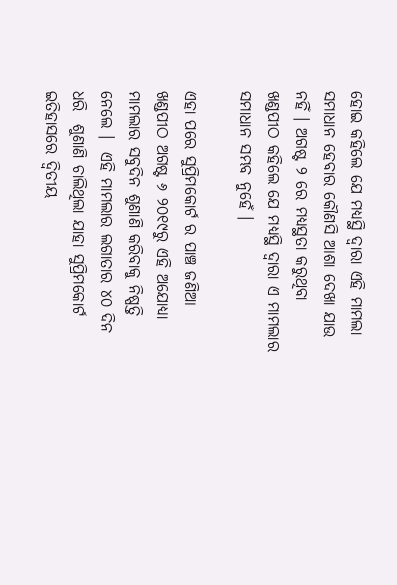ହୋଇ କହିଲେ ଯେ ମଧ୍ୟସ୍ଥି ଦ୍ଵାରା ଏହି ମାମଲା ସମାଧାନ ହେବାର କୌଣସି ଆଶା ଦେଖା ଯାଉ ନହିଁ । ଅଗଷ୍ଟ ୨ ରେ ମଧ୍ୟସ୍ଥତା କରୁଥିବା ଖଣ୍ଡପୀଠ କହିଲେ ଯେ ମଧ୍ୟସ୍ଥି ଦ୍ଵାରା ଏ ମାମଲାର ସମାଧାନ ସମ୍ଭବ ନୁହେଁ ।

ଏହା ପରେ ସୁପ୍ରିମକୋର୍ଟ ର ପାଞ୍ଚ ଜଣିଆ ଖଣ୍ଡପୀଠ ଅଗଷ୍ଟ ୬ ୨୦୧୯ରୁ ଏହି ଅଯୋଧ୍ୟା ମାମଲାର ସବୁଦିନ ଶୁଣାଣି କରିବାକୁ ନିଷ୍ପତ୍ତି ନେଲେ ।  ଏହି ମାମଲାର ଲଗାତାର ୪୦ ଦିନ ଧରି  ଶୁଣାଣି ଚାଲିଥିଲା ଯାହା ସୁପ୍ରିମକୋର୍ଟ ଇତିହାସରେ ଦ୍ଵିତୀୟ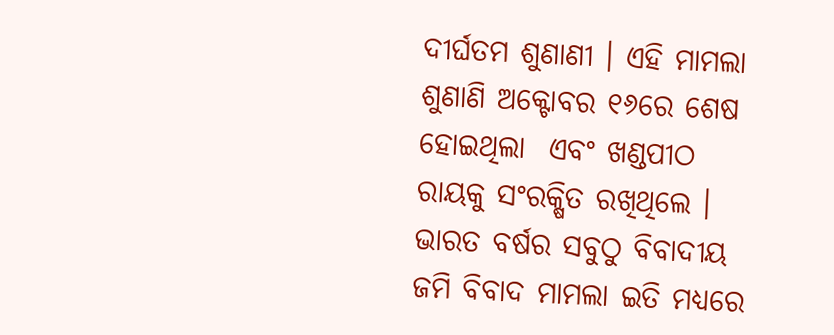ଦୀର୍ଘତମ ଶୁଣାଣୀ । ଏହି ମାମଲା ଶୁଣାଣି ଅକ୍ଟୋବର ୧୬ରେ ଶେଷ ହୋଇଥିଲା  ଏବଂ ଖଣ୍ଡପୀଠ ରାୟକୁ ସଂରକ୍ଷିତ ରଖିଥିଲେ ।  ଭାରତ ବର୍ଷର ସବୁଠୁ ବିବାଦୀୟ ଜମି ବିବାଦ ମାମଲା ଇତି ମଧ୍ୟରେ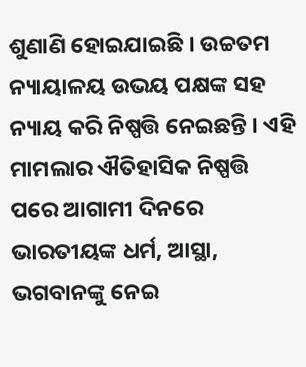ଶୁଣାଣି ହୋଇଯାଇଛି । ଉଚ୍ଚତମ ନ୍ୟାୟାଳୟ ଉଭୟ ପକ୍ଷଙ୍କ ସହ ନ୍ୟାୟ କରି ନିଷ୍ପତ୍ତି ନେଇଛନ୍ତି । ଏହି ମାମଲାର ଐତିହାସିକ ନିଷ୍ପତ୍ତି ପରେ ଆଗାମୀ ଦିନରେ ଭାରତୀୟଙ୍କ ଧର୍ମ, ଆସ୍ଥା, ଭଗବାନଙ୍କୁ ନେଇ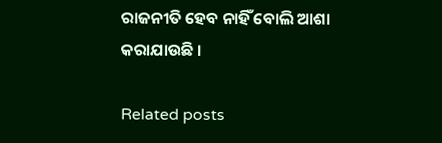ରାଜନୀତି ହେବ ନାହିଁ ବୋଲି ଆଶା କରାଯାଉଛି ।

Related posts